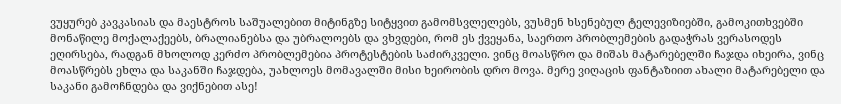ვუყურებ კავკასიას და მაესტროს საშუალებით მიტინგზე სიტყვით გამომსვლელებს, ვუსმენ ხსენებულ ტელევიზიებში, გამოკითხვებში მონაწილე მოქალაქეებს, ბრალიანებსა და უბრალოებს და ვხვდები, რომ ეს ქვეყანა, საერთო პრობლემების გადაჭრას ვერასოდეს ეღირსება, რადგან მხოლოდ კერძო პრობლემებია პროტესტების საძირკველი. ვინც მოასწრო და მიშას მატარებელში ჩაჯდა იხეირა, ვინც მოასწრებს ეხლა და საკანში ჩაჯდება, უახლოეს მომავალში მისი ხეირობის დრო მოვა. მერე ვიღაცის ფანტაზიით ახალი მატარებელი და საკანი გამოჩნდება და ვიქნებით ასე!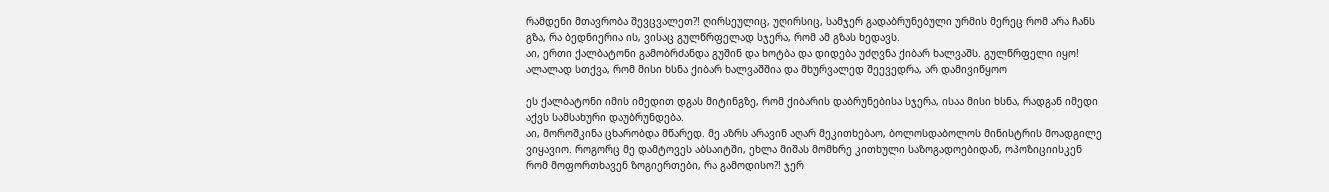რამდენი მთავრობა შევცვალეთ?! ღირსეულიც, უღირსიც, სამჯერ გადაბრუნებული ურმის მერეც რომ არა ჩანს გზა, რა ბედნიერია ის, ვისაც გულწრფელად სჯერა, რომ ამ გზას ხედავს.
აი, ერთი ქალბატონი გამობრძანდა გუშინ და ხოტბა და დიდება უძღვნა ქიბარ ხალვაშს. გულწრფელი იყო! ალალად სთქვა, რომ მისი ხსნა ქიბარ ხალვაშშია და მხურვალედ შეევედრა, არ დამივიწყოო

ეს ქალბატონი იმის იმედით დგას მიტინგზე, რომ ქიბარის დაბრუნებისა სჯერა, ისაა მისი ხსნა, რადგან იმედი აქვს სამსახური დაუბრუნდება.
აი, მოროშკინა ცხარობდა მწარედ. მე აზრს არავინ აღარ მეკითხებაო, ბოლოსდაბოლოს მინისტრის მოადგილე ვიყავიო. როგორც მე დამტოვეს აბსაიტში, ეხლა მიშას მომხრე კითხული საზოგადოებიდან, ოპოზიციისკენ რომ მოფორთხავენ ზოგიერთები, რა გამოდისო?! ჯერ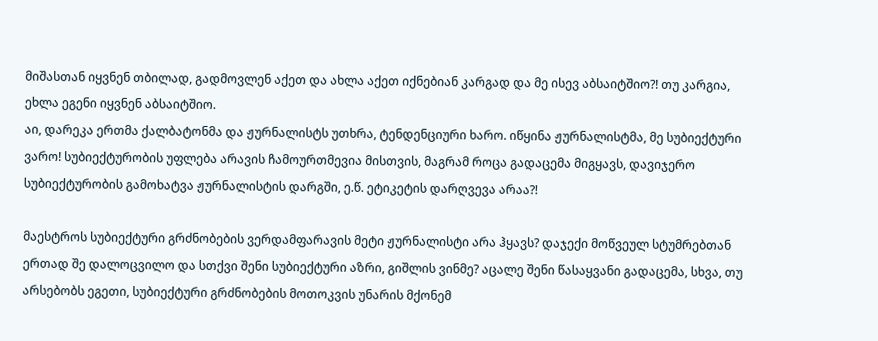მიშასთან იყვნენ თბილად, გადმოვლენ აქეთ და ახლა აქეთ იქნებიან კარგად და მე ისევ აბსაიტშიო?! თუ კარგია, ეხლა ეგენი იყვნენ აბსაიტშიო.
აი, დარეკა ერთმა ქალბატონმა და ჟურნალისტს უთხრა, ტენდენციური ხარო. იწყინა ჟურნალისტმა, მე სუბიექტური ვარო! სუბიექტურობის უფლება არავის ჩამოურთმევია მისთვის, მაგრამ როცა გადაცემა მიგყავს, დავიჯერო სუბიექტურობის გამოხატვა ჟურნალისტის დარგში, ე.წ. ეტიკეტის დარღვევა არაა?!

მაესტროს სუბიექტური გრძნობების ვერდამფარავის მეტი ჟურნალისტი არა ჰყავს? დაჯექი მოწვეულ სტუმრებთან ერთად შე დალოცვილო და სთქვი შენი სუბიექტური აზრი, გიშლის ვინმე? აცალე შენი წასაყვანი გადაცემა, სხვა, თუ არსებობს ეგეთი, სუბიექტური გრძნობების მოთოკვის უნარის მქონემ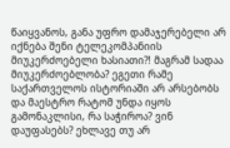წაიყვანოს, განა უფრო დამაჯერებელი არ იქნება შენი ტელეკომპანიის მიუკერძოებელი ხასიათი?! მაგრამ სადაა მიუკერძოებლობა? ეგეთი რამე საქართველოს ისტორიაში არ არსებობს და მაესტრო რატომ უნდა იყოს გამონაკლისი, რა საჭიროა? ვინ დაუფასებს? ეხლავე თუ არ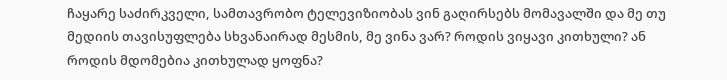ჩაყარე საძირკველი, სამთავრობო ტელევიზიობას ვინ გაღირსებს მომავალში და მე თუ მედიის თავისუფლება სხვანაირად მესმის, მე ვინა ვარ? როდის ვიყავი კითხული? ან როდის მდომებია კითხულად ყოფნა?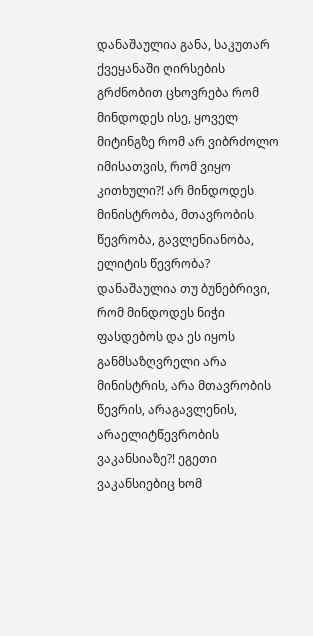დანაშაულია განა, საკუთარ ქვეყანაში ღირსების გრძნობით ცხოვრება რომ მინდოდეს ისე, ყოველ მიტინგზე რომ არ ვიბრძოლო იმისათვის, რომ ვიყო კითხული?! არ მინდოდეს მინისტრობა, მთავრობის წევრობა, გავლენიანობა, ელიტის წევრობა? დანაშაულია თუ ბუნებრივი, რომ მინდოდეს ნიჭი ფასდებოს და ეს იყოს განმსაზღვრელი არა მინისტრის, არა მთავრობის წევრის, არაგავლენის, არაელიტწევრობის ვაკანსიაზე?! ეგეთი ვაკანსიებიც ხომ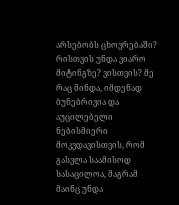არსებობს ცხოვრებაში? რისთვის უნდა ვიარო მიტინგზე? ვისთვის? მე რაც მინდა, იმდენად ბუნებრივია და აუცილებელი ნებისმიერი მოკვდავისთვის, რომ გასვლა საამისოდ სასაცილოა, მაგრამ მაინც უნდა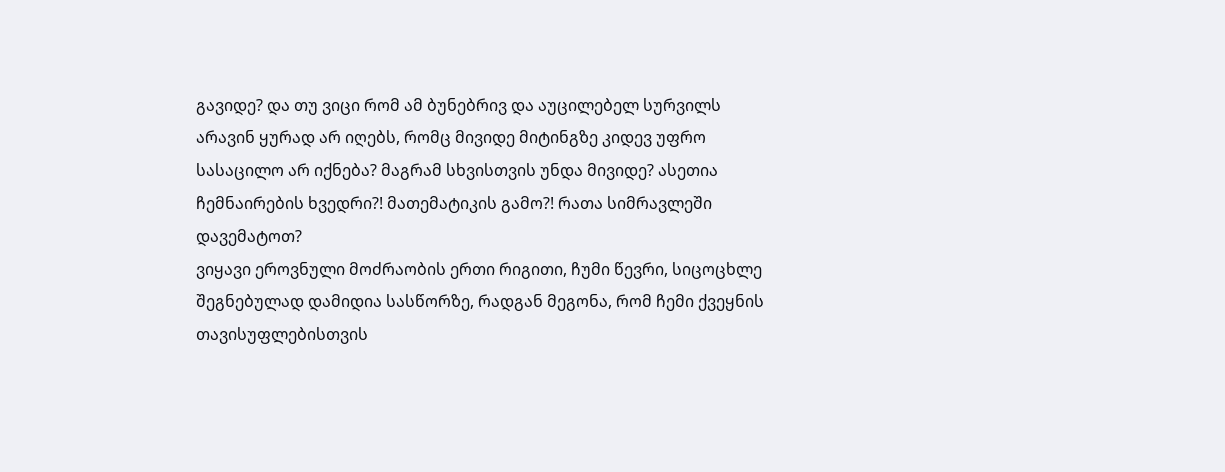გავიდე? და თუ ვიცი რომ ამ ბუნებრივ და აუცილებელ სურვილს არავინ ყურად არ იღებს, რომც მივიდე მიტინგზე კიდევ უფრო სასაცილო არ იქნება? მაგრამ სხვისთვის უნდა მივიდე? ასეთია ჩემნაირების ხვედრი?! მათემატიკის გამო?! რათა სიმრავლეში დავემატოთ?
ვიყავი ეროვნული მოძრაობის ერთი რიგითი, ჩუმი წევრი, სიცოცხლე შეგნებულად დამიდია სასწორზე, რადგან მეგონა, რომ ჩემი ქვეყნის თავისუფლებისთვის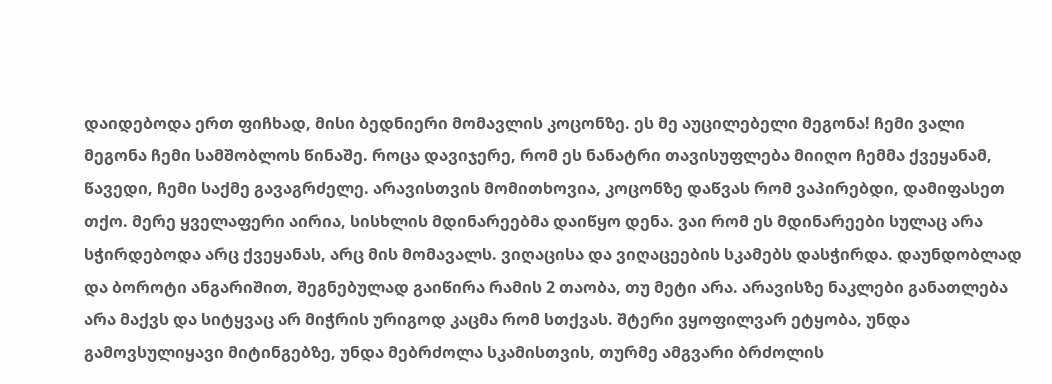დაიდებოდა ერთ ფიჩხად, მისი ბედნიერი მომავლის კოცონზე. ეს მე აუცილებელი მეგონა! ჩემი ვალი მეგონა ჩემი სამშობლოს წინაშე. როცა დავიჯერე, რომ ეს ნანატრი თავისუფლება მიიღო ჩემმა ქვეყანამ, წავედი, ჩემი საქმე გავაგრძელე. არავისთვის მომითხოვია, კოცონზე დაწვას რომ ვაპირებდი, დამიფასეთ თქო. მერე ყველაფერი აირია, სისხლის მდინარეებმა დაიწყო დენა. ვაი რომ ეს მდინარეები სულაც არა სჭირდებოდა არც ქვეყანას, არც მის მომავალს. ვიღაცისა და ვიღაცეების სკამებს დასჭირდა. დაუნდობლად და ბოროტი ანგარიშით, შეგნებულად გაიწირა რამის 2 თაობა, თუ მეტი არა. არავისზე ნაკლები განათლება არა მაქვს და სიტყვაც არ მიჭრის ურიგოდ კაცმა რომ სთქვას. შტერი ვყოფილვარ ეტყობა, უნდა გამოვსულიყავი მიტინგებზე, უნდა მებრძოლა სკამისთვის, თურმე ამგვარი ბრძოლის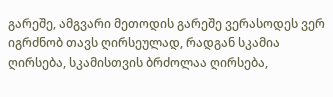გარეშე, ამგვარი მეთოდის გარეშე ვერასოდეს ვერ იგრძნობ თავს ღირსეულად, რადგან სკამია ღირსება, სკამისთვის ბრძოლაა ღირსება,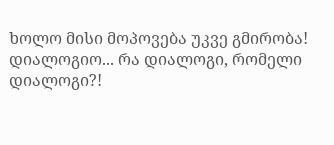ხოლო მისი მოპოვება უკვე გმირობა!
დიალოგიო... რა დიალოგი, რომელი დიალოგი?!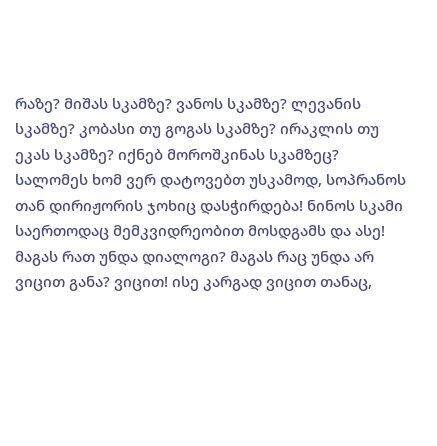რაზე? მიშას სკამზე? ვანოს სკამზე? ლევანის სკამზე? კობასი თუ გოგას სკამზე? ირაკლის თუ ეკას სკამზე? იქნებ მოროშკინას სკამზეც? სალომეს ხომ ვერ დატოვებთ უსკამოდ, სოპრანოს თან დირიჟორის ჯოხიც დასჭირდება! ნინოს სკამი საერთოდაც მემკვიდრეობით მოსდგამს და ასე! მაგას რათ უნდა დიალოგი? მაგას რაც უნდა არ ვიცით განა? ვიცით! ისე კარგად ვიცით თანაც,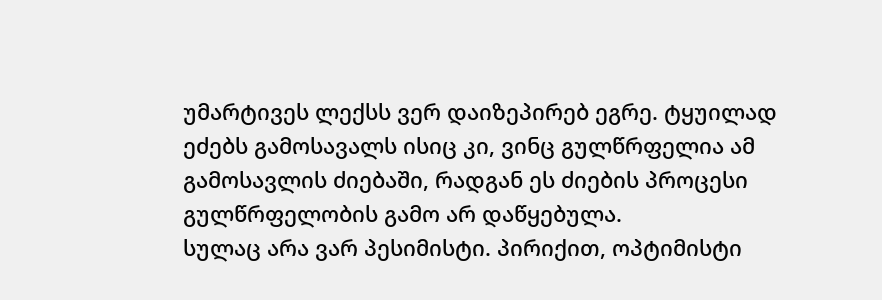უმარტივეს ლექსს ვერ დაიზეპირებ ეგრე. ტყუილად ეძებს გამოსავალს ისიც კი, ვინც გულწრფელია ამ გამოსავლის ძიებაში, რადგან ეს ძიების პროცესი გულწრფელობის გამო არ დაწყებულა.
სულაც არა ვარ პესიმისტი. პირიქით, ოპტიმისტი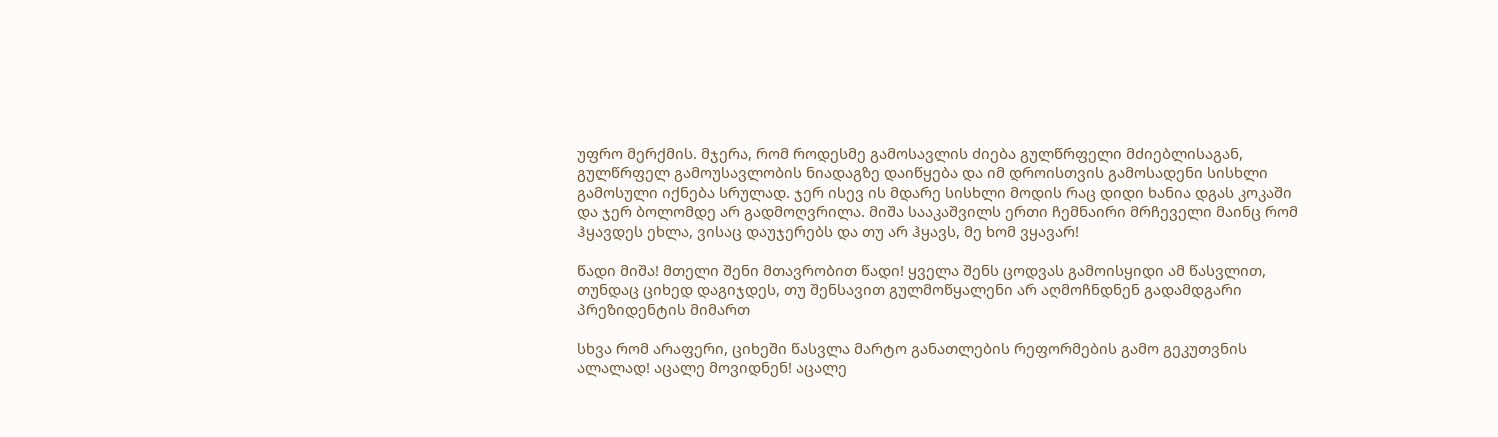უფრო მერქმის. მჯერა, რომ როდესმე გამოსავლის ძიება გულწრფელი მძიებლისაგან, გულწრფელ გამოუსავლობის ნიადაგზე დაიწყება და იმ დროისთვის გამოსადენი სისხლი გამოსული იქნება სრულად. ჯერ ისევ ის მდარე სისხლი მოდის რაც დიდი ხანია დგას კოკაში და ჯერ ბოლომდე არ გადმოღვრილა. მიშა სააკაშვილს ერთი ჩემნაირი მრჩეველი მაინც რომ ჰყავდეს ეხლა, ვისაც დაუჯერებს და თუ არ ჰყავს, მე ხომ ვყავარ!

წადი მიშა! მთელი შენი მთავრობით წადი! ყველა შენს ცოდვას გამოისყიდი ამ წასვლით, თუნდაც ციხედ დაგიჯდეს, თუ შენსავით გულმოწყალენი არ აღმოჩნდნენ გადამდგარი პრეზიდენტის მიმართ

სხვა რომ არაფერი, ციხეში წასვლა მარტო განათლების რეფორმების გამო გეკუთვნის ალალად! აცალე მოვიდნენ! აცალე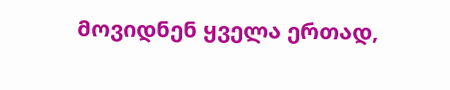მოვიდნენ ყველა ერთად,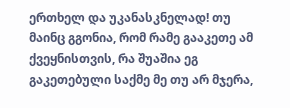ერთხელ და უკანასკნელად! თუ მაინც გგონია, რომ რამე გააკეთე ამ ქვეყნისთვის, რა შუაშია ეგ გაკეთებული საქმე მე თუ არ მჯერა,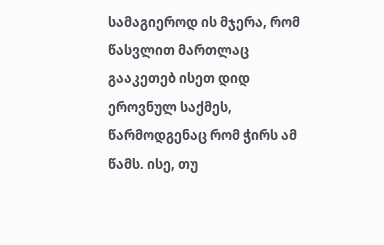სამაგიეროდ ის მჯერა, რომ წასვლით მართლაც გააკეთებ ისეთ დიდ ეროვნულ საქმეს, წარმოდგენაც რომ ჭირს ამ წამს. ისე, თუ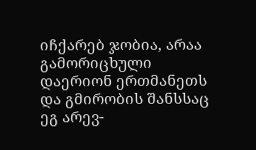იჩქარებ ჯობია, არაა გამორიცხული დაერიონ ერთმანეთს და გმირობის შანსსაც ეგ არევ-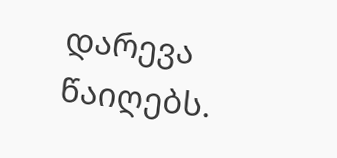დარევა წაიღებს.